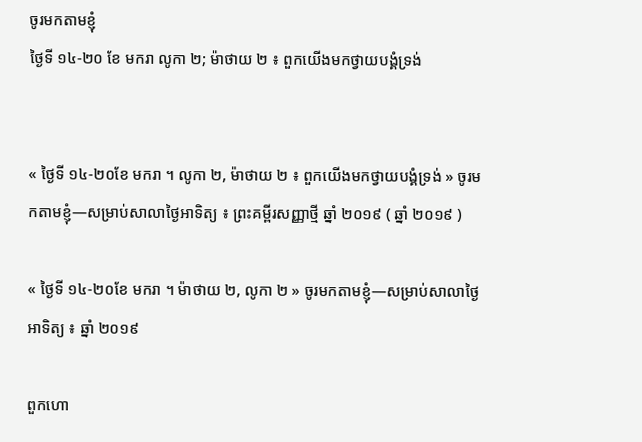ចូរមកតាមខ្ញុំ
ថ្ងៃទី ១៤-២០ ខែ មករា លូកា ២; ម៉ាថាយ ២ ៖ ពួកយើងមកថ្វាយបង្គំទ្រង់


« ថ្ងៃទី ១៤-២០ខែ មករា ។ លូកា ២, ម៉ាថាយ ២ ៖ ពួកយើងមកថ្វាយបង្គំទ្រង់ » ចូរមកតាមខ្ញុំ—សម្រាប់សាលាថ្ងៃអាទិត្យ ៖ ព្រះគម្ពីរសញ្ញាថ្មី ឆ្នាំ ២០១៩ ( ឆ្នាំ ២០១៩ )

« ថ្ងៃទី ១៤-២០ខែ មករា ។ ម៉ាថាយ ២, លូកា ២ » ចូរមកតាមខ្ញុំ—សម្រាប់សាលាថ្ងៃអាទិត្យ ៖ ឆ្នាំ ២០១៩

ពួកហោ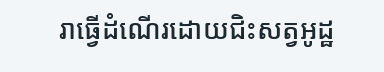រាធ្វើដំណើរដោយជិះសត្វអូដ្ឋ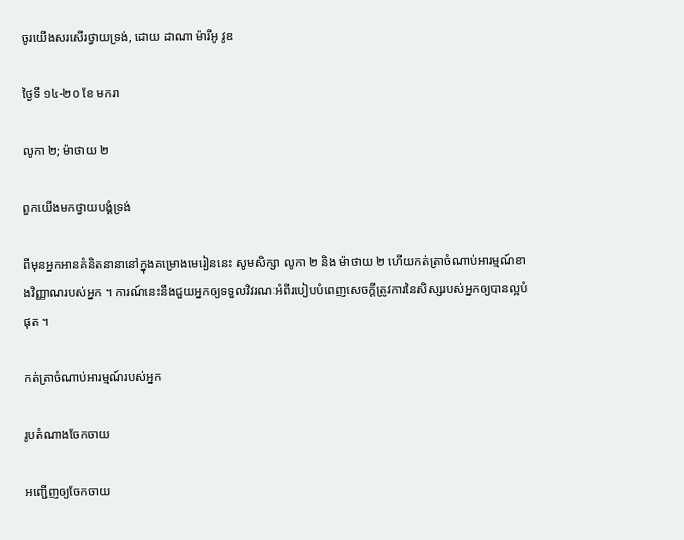ចូរយើងសរសើរថ្វាយទ្រង់, ដោយ ដាណា ម៉ារីអូ វូឌ

ថ្ងៃទី ១៤-២០ ខែ មករា

លូកា ២; ម៉ាថាយ ២

ពួកយើងមកថ្វាយបង្គំទ្រង់

ពីមុនអ្នកអានគំនិតនានានៅក្នុងគម្រោងមេរៀននេះ សូមសិក្សា លូកា ២ និង ម៉ាថាយ ២ ហើយកត់ត្រាចំណាប់អារម្មណ៍ខាងវិញ្ញាណរបស់អ្នក ។ ការណ៍នេះនឹងជួយអ្នកឲ្យទទួលវិវរណៈអំពីរបៀបបំពេញសេចក្ដីត្រូវការនៃសិស្សរបស់អ្នកឲ្យបានល្អបំផុត ។

កត់ត្រាចំណាប់អារម្មណ៍របស់អ្នក

រូបតំណាងចែកចាយ

អញ្ជើញឲ្យចែកចាយ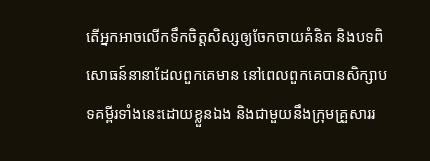តើអ្នកអាចលើកទឹកចិត្តសិស្សឲ្យចែកចាយគំនិត និងបទពិសោធន៍នានាដែលពួកគេមាន នៅពេលពួកគេបានសិក្សាបទគម្ពីរទាំងនេះដោយខ្លួនឯង និងជាមួយនឹងក្រុមគ្រួសាររ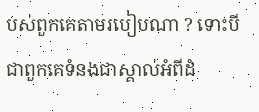បស់ពួកគេតាមរបៀបណា ? ទោះបីជាពួកគេទំនងជាស្គាល់អំពីដំ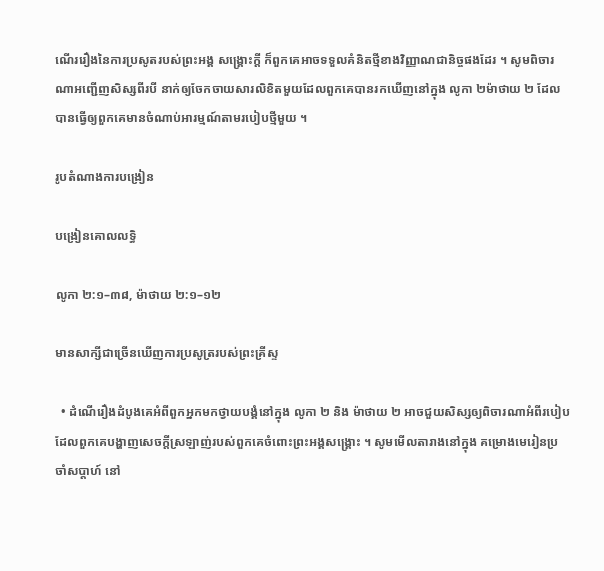ណើររឿងនៃការប្រសូតរបស់ព្រះអង្គ សង្គ្រោះក្ដី ក៏ពួកគេអាចទទួលគំនិតថ្មីខាងវិញ្ញាណជានិច្ចផងដែរ ។ សូមពិចារណាអញ្ជើញសិស្សពីរបី នាក់ឲ្យចែកចាយសារលិខិតមួយដែលពួកគេបានរកឃើញនៅក្នុង លូកា ២ម៉ាថាយ ២ ដែលបានធ្វើឲ្យពួកគេមានចំណាប់អារម្មណ៍តាមរបៀបថ្មីមួយ ។

រូបតំណាងការបង្រៀន

បង្រៀនគោលលទ្ធិ

លូកា ២:១–៣៨, ម៉ាថាយ ២:១–១២

មានសាក្សីជាច្រើនឃើញការប្រសូត្ររបស់ព្រះគ្រីស្ទ

  • ដំណើរឿងដំបូងគេអំពីពួកអ្នកមកថ្វាយបង្គំនៅក្នុង លូកា ២ និង ម៉ាថាយ ២ អាចជួយសិស្សឲ្យពិចារណាអំពីរបៀបដែលពួកគេបង្ហាញសេចក្ដីស្រឡាញ់របស់ពួកគេចំពោះព្រះអង្គសង្គ្រោះ ។ សូមមើលតារាងនៅក្នុង គម្រោងមេរៀនប្រចាំសប្ដាហ៍ នៅ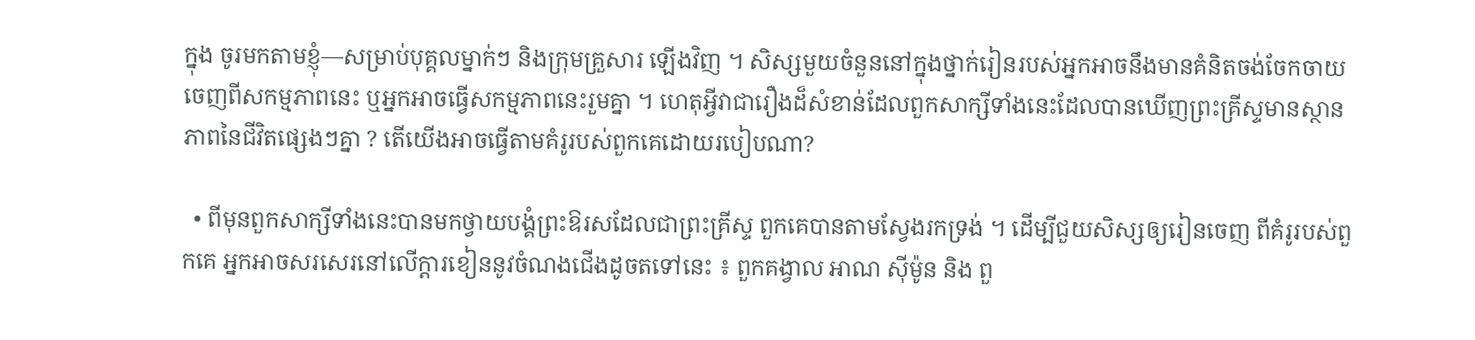ក្នុង ចូរមកតាមខ្ញុំ—សម្រាប់បុគ្គលម្នាក់ៗ និងក្រុមគ្រួសារ ឡើងវិញ ។ សិស្សមួយចំនួននៅក្នុងថ្នាក់រៀនរបស់អ្នកអាចនឹងមានគំនិតចង់ចែកចាយចេញពីសកម្មភាពនេះ ឬអ្នកអាចធ្វើសកម្មភាពនេះរួមគ្នា ។ ហេតុអ្វីវាជារឿងដ៏សំខាន់ដែលពួកសាក្សីទាំងនេះដែលបានឃើញព្រះគ្រីស្ទមានស្ថានភាពនៃជីវិតផ្សេងៗគ្នា ? តើយើងអាចធ្វើតាមគំរូរបស់ពួកគេដោយរបៀបណា?

  • ពីមុនពួកសាក្សីទាំងនេះបានមកថ្វាយបង្គំព្រះឱរសដែលជាព្រះគ្រីស្ទ ពួកគេបានតាមស្វែងរកទ្រង់ ។ ដើម្បីជួយសិស្សឲ្យរៀនចេញ ពីគំរូរបស់ពួកគេ អ្នកអាចសរសេរនៅលើក្ដារខៀននូវចំណងជើងដូចតទៅនេះ ៖ ពួកគង្វាល អាណ ស៊ីម៉ូន និង ពួ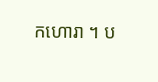កហោរា ។ ប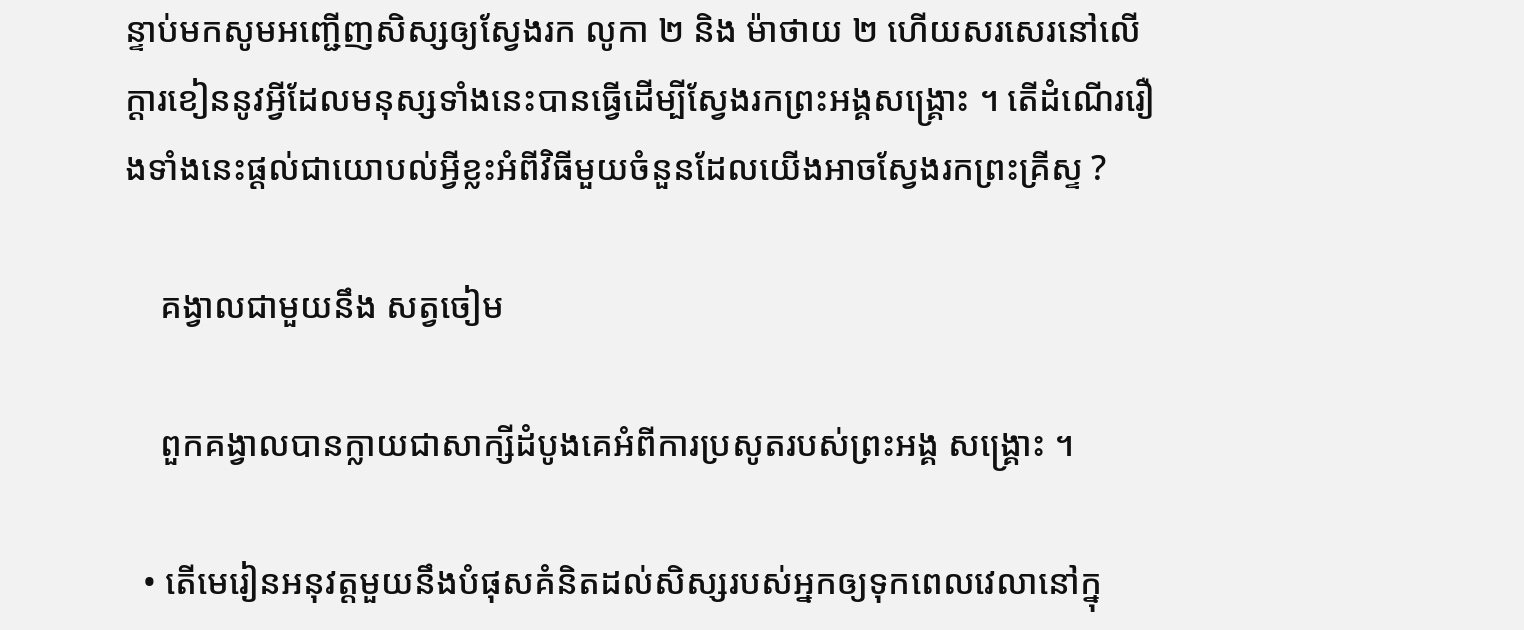ន្ទាប់មកសូមអញ្ជើញសិស្សឲ្យស្វែងរក លូកា ២ និង ម៉ាថាយ ២ ហើយសរសេរនៅលើក្ដារខៀននូវអ្វីដែលមនុស្សទាំងនេះបានធ្វើដើម្បីស្វែងរកព្រះអង្គសង្គ្រោះ ។ តើដំណើររឿងទាំងនេះផ្ដល់ជាយោបល់អ្វីខ្លះអំពីវិធីមួយចំនួនដែលយើងអាចស្វែងរកព្រះគ្រីស្ទ ?

    គង្វាលជាមួយនឹង សត្វចៀម

    ពួកគង្វាលបានក្លាយជាសាក្សីដំបូងគេអំពីការប្រសូតរបស់ព្រះអង្គ សង្គ្រោះ ។

  • តើមេរៀនអនុវត្តមួយនឹងបំផុសគំនិតដល់សិស្សរបស់អ្នកឲ្យទុកពេលវេលានៅក្នុ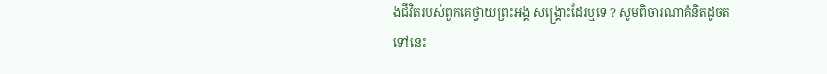ងជីវិតរបស់ពួកគេថ្វាយព្រះអង្គ សង្គ្រោះដែរឬទេ ? សូមពិចារណាគំនិតដូចតទៅនេះ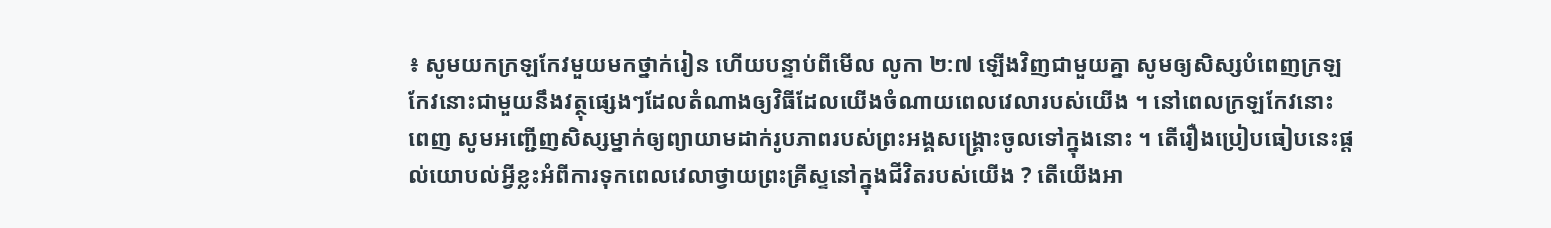៖ សូមយកក្រឡកែវមួយមកថ្នាក់រៀន ហើយបន្ទាប់ពីមើល លូកា ២:៧ ឡើងវិញជាមួយគ្នា សូមឲ្យសិស្សបំពេញក្រឡកែវនោះជាមួយនឹងវត្ថុផ្សេងៗដែលតំណាងឲ្យវិធីដែលយើងចំណាយពេលវេលារបស់យើង ។ នៅពេលក្រឡកែវនោះពេញ សូមអញ្ជើញសិស្សម្នាក់ឲ្យព្យាយាមដាក់រូបភាពរបស់ព្រះអង្គសង្គ្រោះចូលទៅក្នុងនោះ ។ តើរឿងប្រៀបធៀបនេះផ្ដល់យោបល់អ្វីខ្លះអំពីការទុកពេលវេលាថ្វាយព្រះគ្រីស្ទនៅក្នុងជីវិតរបស់យើង ? តើយើងអា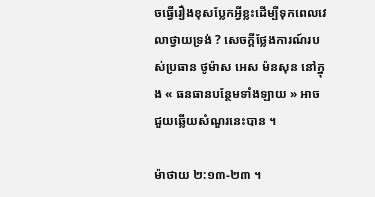ចធ្វើរឿងខុសប្លែកអ្វីខ្លះដើម្បីទុកពេលវេលាថ្វាយទ្រង់ ? សេចក្ដីថ្លែងការណ៍របស់ប្រធាន ថូម៉ាស អេស ម៉នសុន នៅក្នុង « ធនធានបន្ថែមទាំងឡាយ » អាចជួយឆ្លើយសំណួរនេះបាន ។

ម៉ាថាយ ២:១៣-២៣ ។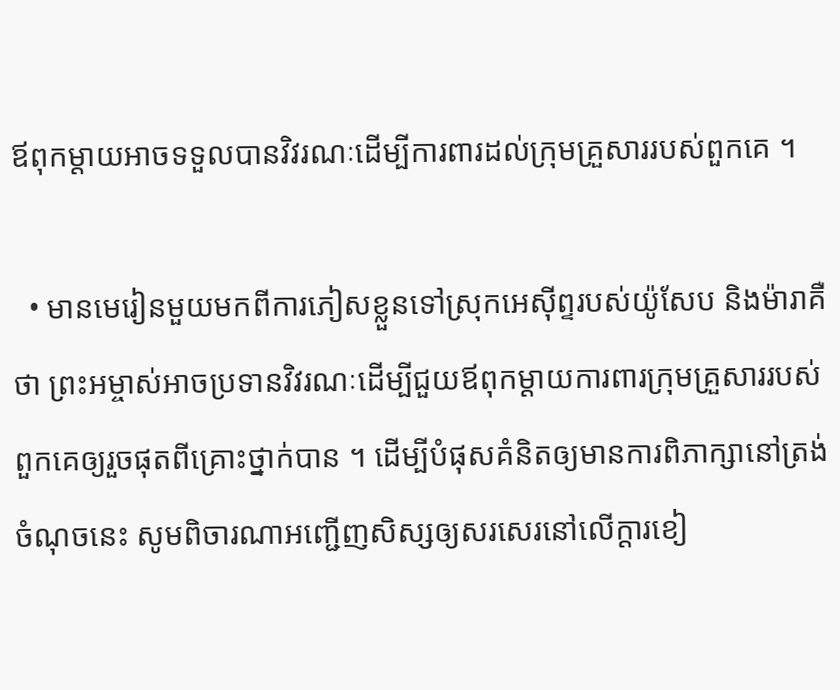ឪពុកម្ដាយអាចទទួលបានវិវរណៈដើម្បីការពារដល់ក្រុមគ្រួសាររបស់ពួកគេ ។

  • មានមេរៀនមួយមកពីការភៀសខ្លួនទៅស្រុកអេស៊ីព្ទរបស់យ៉ូសែប និងម៉ារាគឺថា ព្រះអម្ចាស់អាចប្រទានវិវរណៈដើម្បីជួយឪពុកម្ដាយការពារក្រុមគ្រួសាររបស់ពួកគេឲ្យរួចផុតពីគ្រោះថ្នាក់បាន ។ ដើម្បីបំផុសគំនិតឲ្យមានការពិភាក្សានៅត្រង់ចំណុចនេះ សូមពិចារណាអញ្ជើញសិស្សឲ្យសរសេរនៅលើក្ដារខៀ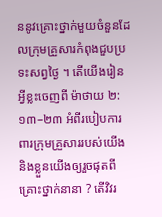ននូវគ្រោះថ្នាក់មួយចំនួនដែលក្រុមគ្រួសារកំពុងជួបប្រទះសព្វថ្ងៃ ។ តើយើងរៀនអ្វីខ្លះចេញពី ម៉ាថាយ ២:១៣–២៣ អំពីរបៀបការពារក្រុមគ្រួសាររបស់យើង និងខ្លួនយើងឲ្យរួចផុតពីគ្រោះថ្នាក់នានា ? តើវិវរ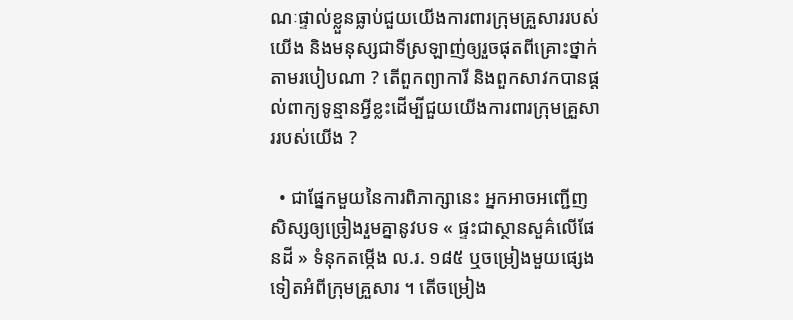ណៈផ្ទាល់ខ្លួនធ្លាប់ជួយយើងការពារក្រុមគ្រួសាររបស់យើង និងមនុស្សជាទីស្រឡាញ់ឲ្យរួចផុតពីគ្រោះថ្នាក់តាមរបៀបណា ? តើពួកព្យាការី និងពួកសាវកបានផ្ដល់ពាក្យទូន្មានអ្វីខ្លះដើម្បីជួយយើងការពារក្រុមគ្រួសាររបស់យើង ?

  • ជាផ្នែកមួយនៃការពិភាក្សានេះ អ្នកអាចអញ្ជើញសិស្សឲ្យច្រៀងរួមគ្នានូវបទ « ផ្ទះជាស្ថានសួគ៌លើផែនដី » ទំនុកតម្កើង ល.រ. ១៨៥ ឬចម្រៀងមួយផ្សេងទៀតអំពីក្រុមគ្រួសារ ។ តើចម្រៀង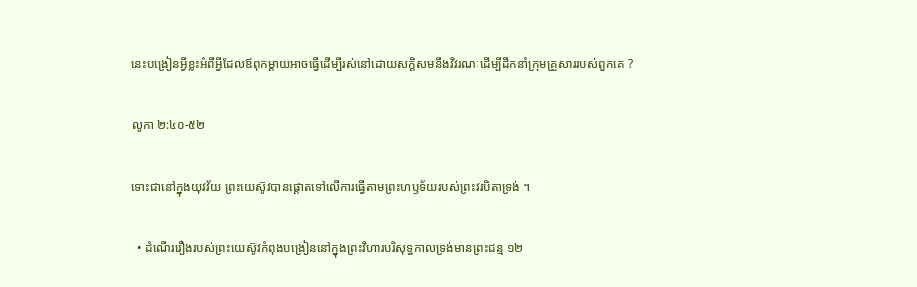នេះបង្រៀនអ្វីខ្លះអំពីអ្វីដែលឪពុកម្ដាយអាចធ្វើដើម្បីរស់នៅដោយសក្ដិសមនឹងវិវរណៈដើម្បីដឹកនាំក្រុមគ្រួសាររបស់ពួកគេ ?

លូកា ២:៤០-៥២

ទោះជានៅក្នុងយុវវ័យ ព្រះយេស៊ូវបានផ្ដោតទៅលើការធ្វើតាមព្រះហឫទ័យរបស់ព្រះវរបិតាទ្រង់ ។

  • ដំណើររឿងរបស់ព្រះយេស៊ូវកំពុងបង្រៀននៅក្នុងព្រះវិហារបរិសុទ្ធកាលទ្រង់មានព្រះជន្ម ១២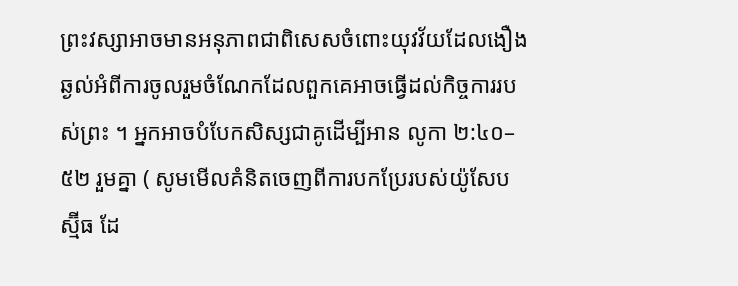ព្រះវស្សាអាចមានអនុភាពជាពិសេសចំពោះយុវវ័យដែលងឿងឆ្ងល់អំពីការចូលរួមចំណែកដែលពួកគេអាចធ្វើដល់កិច្ចការរបស់ព្រះ ។ អ្នកអាចបំបែកសិស្សជាគូដើម្បីអាន លូកា ២:៤០–៥២ រួមគ្នា ( សូមមើលគំនិតចេញពីការបកប្រែរបស់យ៉ូសែប ស្ម៊ីធ ដែ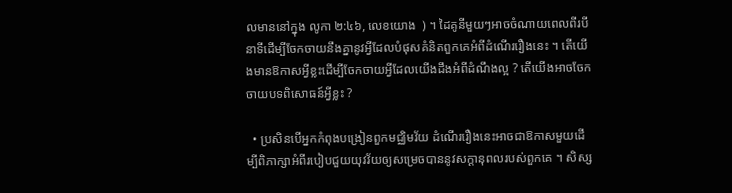លមាននៅក្នុង លូកា ២:៤៦, លេខយោង  ) ។ ដៃគូនីមួយៗអាចចំណាយពេលពីរបីនាទីដើម្បីចែកចាយនឹងគ្នានូវអ្វីដែលបំផុសគំនិតពួកគេអំពីដំណើររឿងនេះ ។ តើយើងមានឱកាសអ្វីខ្លះដើម្បីចែកចាយអ្វីដែលយើងដឹងអំពីដំណឹងល្អ ? តើយើងអាចចែកចាយបទពិសោធន៍អ្វីខ្លះ ?

  • ប្រសិនបើអ្នកកំពុងបង្រៀនពួកមជ្ឈិមវ័យ ដំណើររឿងនេះអាចជាឱកាសមួយដើម្បីពិភាក្សាអំពីរបៀបជួយយុវវ័យឲ្យសម្រេចបាននូវសក្ដានុពលរបស់ពួកគេ ។ សិស្ស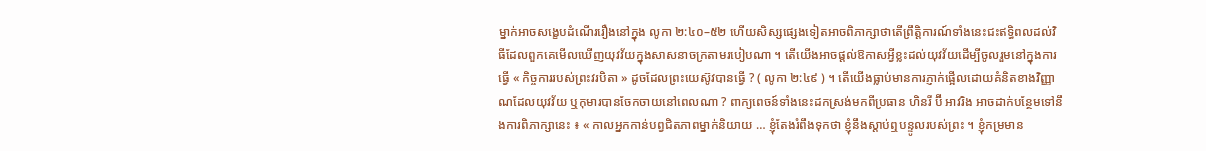ម្នាក់អាចសង្ខេបដំណើររឿងនៅក្នុង លូកា ២:៤០–៥២ ហើយសិស្សផ្សេងទៀតអាចពិភាក្សាថាតើព្រឹត្តិការណ៍ទាំងនេះជះឥទ្ធិពលដល់វិធីដែលពួកគេមើលឃើញយុវវ័យក្នុងសាសនាចក្រតាមរបៀបណា ។ តើយើងអាចផ្ដល់ឱកាសអ្វីខ្លះដល់យុវវ័យដើម្បីចូលរួមនៅក្នុងការធ្វើ « កិច្ចការរបស់ព្រះវរបិតា » ដូចដែលព្រះយេស៊ូវបានធ្វើ ? ( លូកា ២:៤៩ ) ។ តើយើងធ្លាប់មានការភ្ញាក់ផ្អើលដោយគំនិតខាងវិញ្ញាណដែលយុវវ័យ ឬកុមារបានចែកចាយនៅពេលណា ? ពាក្យពេចន៍ទាំងនេះដកស្រង់មកពីប្រធាន ហិនរី ប៊ី អាវរិង អាចដាក់បន្ថែមទៅនឹងការពិភាក្សានេះ ៖ « កាលអ្នកកាន់បព្វជិតភាពម្នាក់និយាយ … ខ្ញុំតែងរំពឹងទុកថា ខ្ញុំនឹងស្ដាប់ឮបន្ទូលរបស់ព្រះ ។ ខ្ញុំកម្រមាន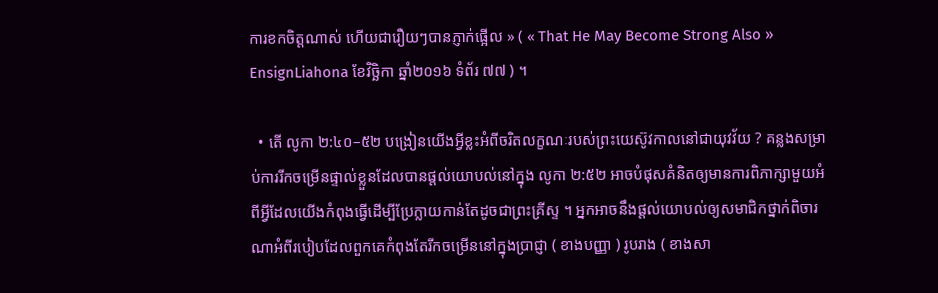ការខកចិត្តណាស់ ហើយជារឿយៗបានភ្ញាក់ផ្អើល » ( « That He May Become Strong Also » EnsignLiahona ខែវិច្ឆិកា ឆ្នាំ២០១៦ ទំព័រ ៧៧ ) ។

  • តើ លូកា ២:៤០–៥២ បង្រៀនយើងអ្វីខ្លះអំពីចរិតលក្ខណៈរបស់ព្រះយេស៊ូវកាលនៅជាយុវវ័យ ? គន្លងសម្រាប់ការរីកចម្រើនផ្ទាល់ខ្លួនដែលបានផ្ដល់យោបល់នៅក្នុង លូកា ២:៥២ អាចបំផុសគំនិតឲ្យមានការពិភាក្សាមួយអំពីអ្វីដែលយើងកំពុងធ្វើដើម្បីប្រែក្លាយកាន់តែដូចជាព្រះគ្រីស្ទ ។ អ្នកអាចនឹងផ្ដល់យោបល់ឲ្យសមាជិកថ្នាក់ពិចារណាអំពីរបៀបដែលពួកគេកំពុងតែរីកចម្រើននៅក្នុងប្រាជ្ញា ( ខាងបញ្ញា ) រូបរាង ( ខាងសា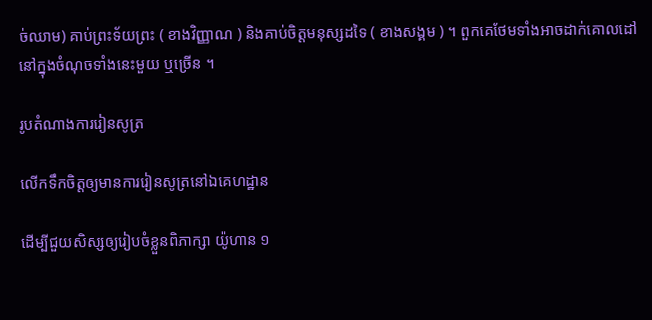ច់ឈាម) គាប់ព្រះទ័យព្រះ ( ខាងវិញ្ញាណ ) និងគាប់ចិត្តមនុស្សដទៃ ( ខាងសង្គម ) ។ ពួកគេថែមទាំងអាចដាក់គោលដៅនៅក្នុងចំណុចទាំងនេះមួយ ឬច្រើន ។

រូបតំណាងការរៀនសូត្រ

លើកទឹកចិត្តឲ្យមានការរៀនសូត្រនៅឯគេហដ្ឋាន

ដើម្បីជួយសិស្សឲ្យរៀបចំខ្លួនពិភាក្សា យ៉ូហាន ១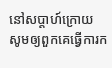នៅសប្ដាហ៍ក្រោយ សូមឲ្យពួកគេធ្វើការក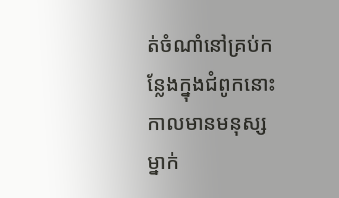ត់ចំណាំនៅគ្រប់កន្លែងក្នុងជំពូកនោះ កាលមានមនុស្សម្នាក់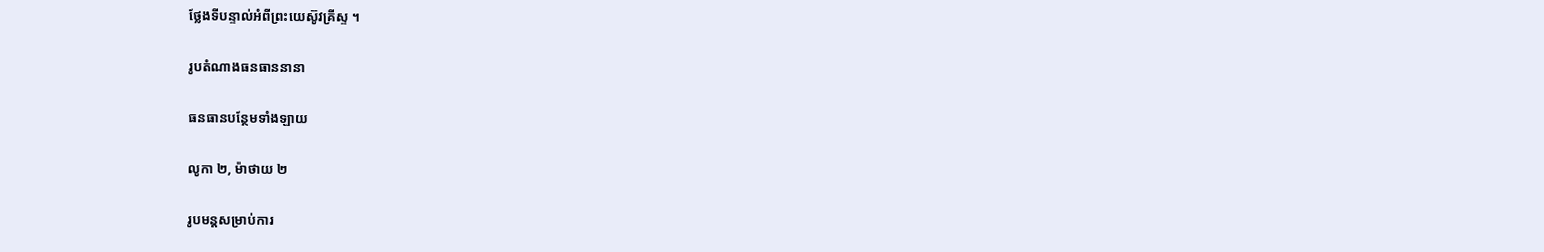ថ្លែងទីបន្ទាល់អំពីព្រះយេស៊ូវគ្រីស្ទ ។

រូបតំណាងធនធាននានា

ធនធានបន្ថែមទាំងឡាយ

លូកា ២, ម៉ាថាយ ២

រូបមន្តសម្រាប់ការ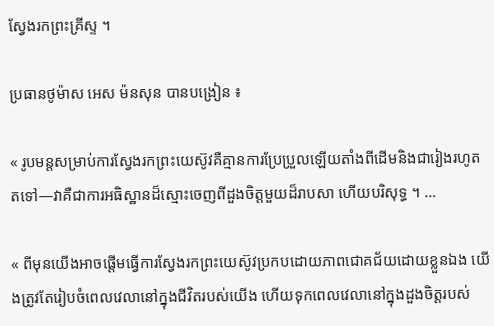ស្វែងរកព្រះគ្រីស្ទ ។

ប្រធានថូម៉ាស អេស ម៉នសុន បានបង្រៀន ៖

« រូបមន្តសម្រាប់ការស្វែងរកព្រះយេស៊ូវគឺគ្មានការប្រែប្រួលឡើយតាំងពីដើមនិងជារៀងរហូតតទៅ—វាគឺជាការអធិស្ឋានដ៏ស្មោះចេញពីដួងចិត្តមួយដ៏រាបសា ហើយបរិសុទ្ធ ។ …

« ពីមុនយើងអាចផ្ដើមធ្វើការស្វែងរកព្រះយេស៊ូវប្រកបដោយភាពជោគជ័យដោយខ្លួនឯង យើងត្រូវតែរៀបចំពេលវេលានៅក្នុងជីវិតរបស់យើង ហើយទុកពេលវេលានៅក្នុងដួងចិត្តរបស់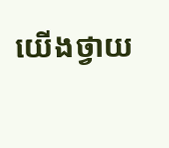យើងថ្វាយ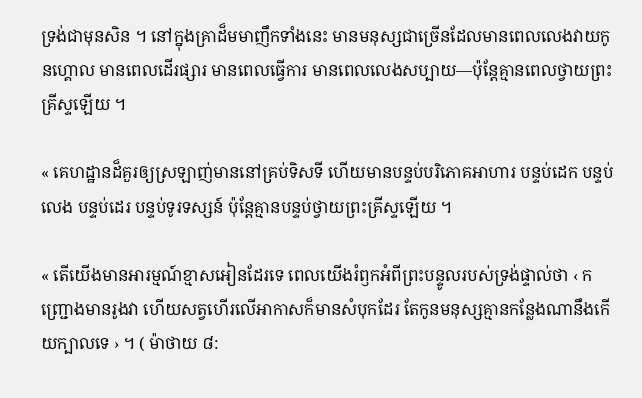ទ្រង់ជាមុនសិន ។ នៅក្នុងគ្រាដ៏មមាញឹកទាំងនេះ មានមនុស្សជាច្រើនដែលមានពេលលេងវាយកូនហ្គោល មានពេលដើរផ្សារ មានពេលធ្វើការ មានពេលលេងសប្បាយ—ប៉ុន្តែគ្មានពេលថ្វាយព្រះគ្រីស្ទឡើយ ។

« គេហដ្ឋានដ៏គួរឲ្យស្រឡាញ់មាននៅគ្រប់ទិសទី ហើយមានបន្ទប់បរិភោគអាហារ បន្ទប់ដេក បន្ទប់លេង បន្ទប់ដេរ បន្ទប់ទូរទស្សន៍ ប៉ុន្តែគ្មានបន្ទប់ថ្វាយព្រះគ្រីស្ទឡើយ ។

« តើយើងមានអារម្មណ៍ខ្មាសអៀនដែរទេ ពេលយើងរំឭកអំពីព្រះបន្ទូលរបស់ទ្រង់ផ្ទាល់ថា ‹ កញ្ជ្រោងមានរូងវា ហើយសត្វហើរលើអាកាសក៏មានសំបុកដែរ តែកូនមនុស្សគ្មានកន្លែងណានឹងកើយក្បាលទេ › ។ ( ម៉ាថាយ ៨: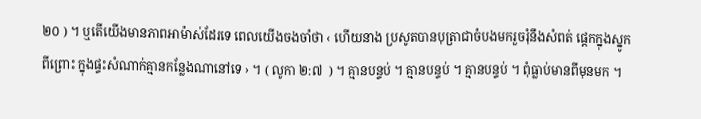២០ ) ។ ឬតើយើងមានភាពអាម៉ាស់ដែរទេ ពេលយើងចងចាំថា ‹ ហើយនាង ប្រសូតបានបុត្រាជាចំបងមករួចរុំនឹងសំពត់ ផ្តេកក្នុងស្នូកពីព្រោះ ក្នុងផ្ទះសំណាក់គ្មានកន្លែងណានៅទេ › ។ ( លូកា ២:៧  ) ។ គ្មានបន្ទប់ ។ គ្មានបន្ទប់ ។ គ្មានបន្ទប់ ។ ពុំធ្លាប់មានពីមុនមក ។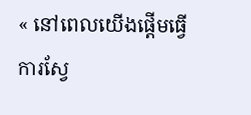« នៅពេលយើងផ្ដើមធ្វើការស្វែ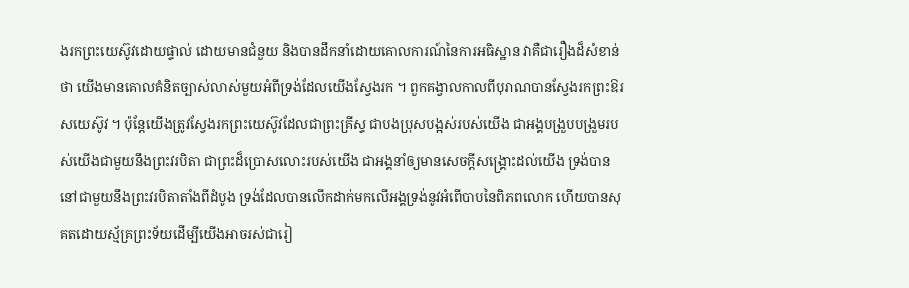ងរកព្រះយេស៊ូវដោយផ្ទាល់ ដោយមានជំនួយ និងបានដឹកនាំដោយគោលការណ៍នៃការអធិស្ឋាន វាគឺជារឿងដ៏សំខាន់ថា យើងមានគោលគំនិតច្បាស់លាស់មួយអំពីទ្រង់ដែលយើងស្វែងរក ។ ពួកគង្វាលកាលពីបុរាណបានស្វែងរកព្រះឱរសយេស៊ូវ ។ ប៉ុន្តែយើងត្រូវស្វែងរកព្រះយេស៊ូវដែលជាព្រះគ្រីស្ទ ជាបងប្រុសបង្អស់របស់យើង ជាអង្គបង្រួបបង្រួមរបស់យើងជាមួយនឹងព្រះវរបិតា ជាព្រះដ៏ប្រោសលោះរបស់យើង ជាអង្គនាំឲ្យមានសេចក្ដីសង្គ្រោះដល់យើង ទ្រង់បាននៅជាមួយនឹងព្រះវរបិតាតាំងពីដំបូង ទ្រង់ដែលបានលើកដាក់មកលើអង្គទ្រង់នូវអំពើបាបនៃពិភពលោក ហើយបានសុគតដោយស្ម័គ្រព្រះទ័យដើម្បីយើងអាចរស់ជារៀ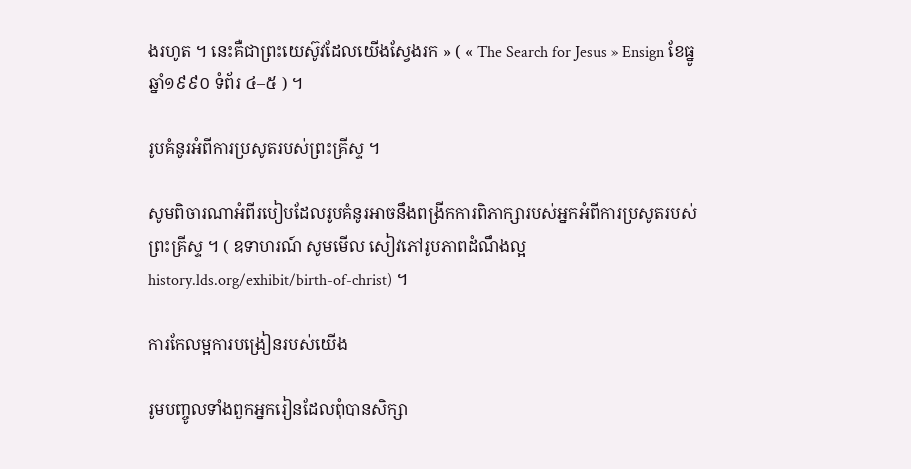ងរហូត ។ នេះគឺជាព្រះយេស៊ូវដែលយើងស្វែងរក » ( « The Search for Jesus » Ensign ខែធ្នូ ឆ្នាំ១៩៩០ ទំព័រ ៤–៥ ) ។

រូបគំនូរអំពីការប្រសូតរបស់ព្រះគ្រីស្ទ ។

សូមពិចារណាអំពីរបៀបដែលរូបគំនូរអាចនឹងពង្រីកការពិភាក្សារបស់អ្នកអំពីការប្រសូតរបស់ព្រះគ្រីស្ទ ។ ( ឧទាហរណ៍ សូមមើល សៀវភៅរូបភាពដំណឹងល្អhistory.lds.org/exhibit/birth-of-christ) ។

ការកែលម្អការបង្រៀនរបស់យើង

រូមបញ្ចូលទាំងពួកអ្នករៀនដែលពុំបានសិក្សា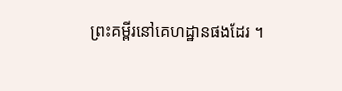ព្រះគម្ពីរនៅគេហដ្ឋានផងដែរ ។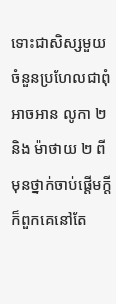ទោះជាសិស្សមួយចំនួនប្រហែលជាពុំអាចអាន លូកា ២ និង ម៉ាថាយ ២ ពីមុនថ្នាក់ចាប់ផ្ដើមក្ដី ក៏ពួកគេនៅតែ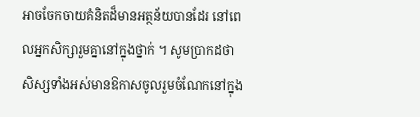អាចចែកចាយគំនិតដ៏មានអត្ថន័យបានដែរ នៅពេលអ្នកសិក្សារួមគ្នានៅក្នុងថ្នាក់ ។ សូមប្រាកដថា សិស្សទាំងអស់មានឱកាសចូលរួមចំណែកនៅក្នុង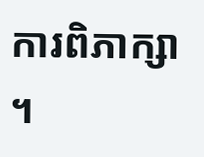ការពិភាក្សា ។